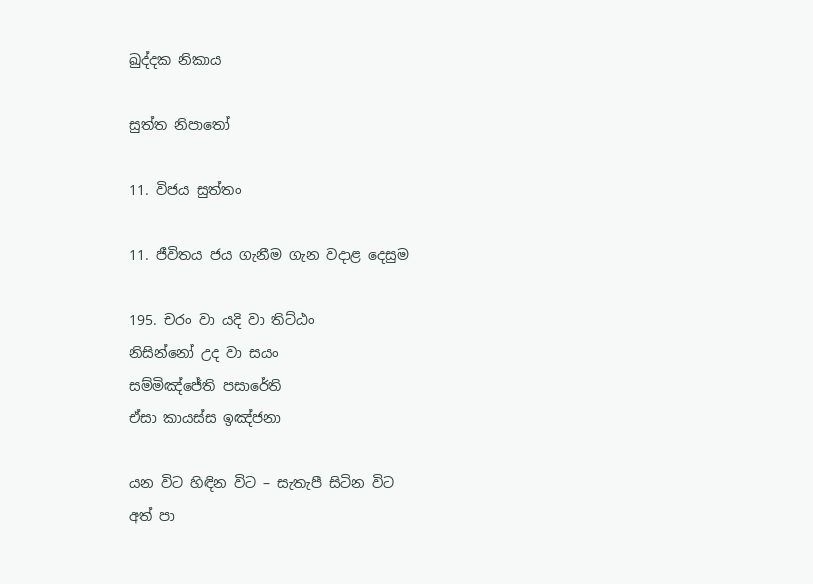ඛුද්දක නිකාය

සුත්ත නිපාතෝ

11. විජය සුත්තං

11. ජීවිතය ජය ගැනීම ගැන වදාළ දෙසුම

195. චරං වා යදි වා තිට්ඨං
නිසින්නෝ උද වා සයං
සම්මිඤ්ජේති පසාරේති
ඒසා කායස්ස ඉඤ්ජනා

යන විට හිඳින විට – සැතැපී සිටින විට
අත් පා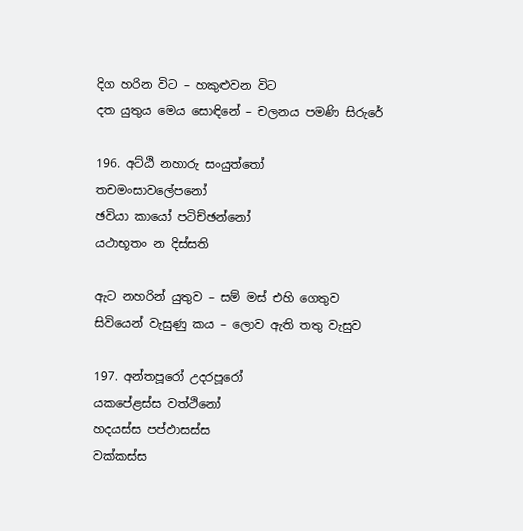දිග හරින විට – හකුළුවන විට
දත යුතුය මෙය සොඳිනේ – චලනය පමණි සිරුරේ

196. අට්ඨි නහාරු සංයුත්තෝ
තචමංසාවලේපනෝ
ඡවියා කායෝ පටිච්ඡන්නෝ
යථාභූතං න දිස්සති

ඇට නහරින් යුතුව – සම් මස් එහි ගෙතුව
සිවියෙන් වැසුණු කය – ලොව ඇති තතු වැසුව

197. අන්තපූරෝ උදරපූරෝ
යකපේළස්ස වත්ථිනෝ
හදයස්ස පප්ඵාසස්ස
වක්කස්ස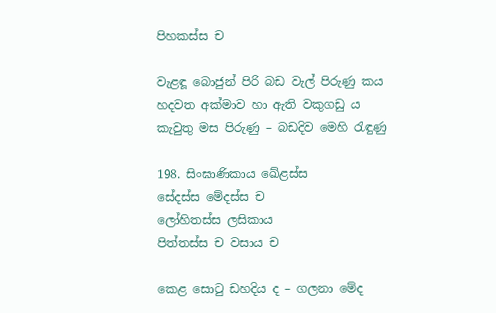පිහකස්ස ච

වැළඳූ බොජුන් පිරි බඩ වැල් පිරුණු කය
හදවත අක්මාව හා ඇති වකුගඩු ය
කැවුතු මස පිරුණු – බඩදිව මෙහි රැඳුණු

198. සිංඝාණිකාය ඛේළස්ස
සේදස්ස මේදස්ස ච
ලෝහිතස්ස ලසිකාය
පිත්තස්ස ච වසාය ච

කෙළ සොටු ඩහදිය ද – ගලනා මේද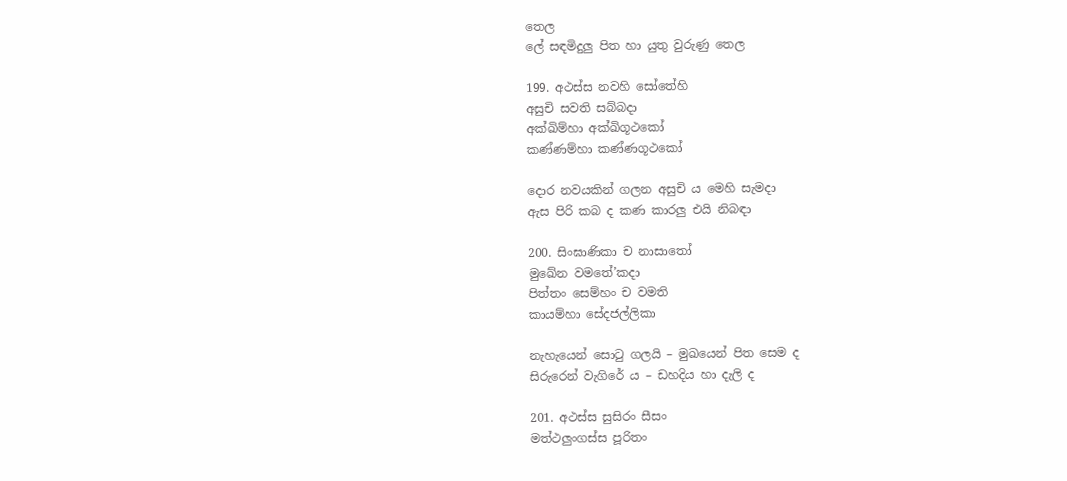තෙල
ලේ සඳමිදුලු පිත හා යුතු වුරුණු තෙල

199. අථස්ස නවහි සෝතේහි
අසුචි සවති සබ්බදා
අක්ඛිම්හා අක්ඛිගූථකෝ
කණ්ණම්හා කණ්ණගූථකෝ

දොර නවයකින් ගලන අසුචි ය මෙහි සැමදා
ඇස පිරි කබ ද කණ කාරලු එයි නිබඳා

200. සිංඝාණිකා ච නාසාතෝ
මුඛේන වමතේ’කදා
පිත්තං සෙම්හං ච වමති
කායම්හා සේදජල්ලිකා

නැහැයෙන් සොටු ගලයි – මුඛයෙන් පිත සෙම ද
සිරුරෙන් වැගිරේ ය – ඩහදිය හා දැලි ද

201. අථස්ස සුසිරං සීසං
මත්ථලුංගස්ස පූරිතං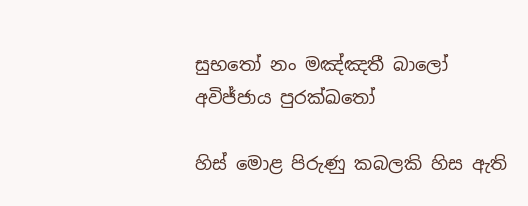සුභතෝ නං මඤ්ඤතී බාලෝ
අවිජ්ජාය පුරක්ඛතෝ

හිස් මොළ පිරුණු කබලකි හිස ඇති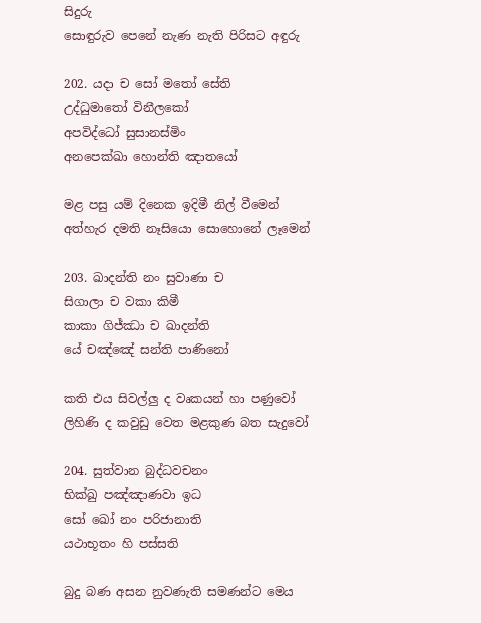සිදුරු
සොඳුරුව පෙනේ නැණ නැති පිරිසට අඳුරු

202. යදා ච සෝ මතෝ සේති
උද්ධුමාතෝ විනීලකෝ
අපවිද්ධෝ සුසානස්මිං
අනපෙක්ඛා හොන්ති ඤාතයෝ

මළ පසු යම් දිනෙක ඉදිමී නිල් වීමෙන්
අත්හැර දමති නෑසියො සොහොනේ ලෑමෙන්

203. ඛාදන්ති නං සුවාණා ච
සිගාලා ච වකා කිමී
කාකා ගිජ්ඣා ච ඛාදන්ති
යේ චඤ්ඤේ සන්ති පාණිනෝ

කති එය සිවල්ලු ද වෘකයන් හා පණුවෝ
ලිහිණි ද කවුඩු වෙත මළකුණ බත සැදුවෝ

204. සුත්වාන බුද්ධවචනං
භික්ඛු පඤ්ඤාණවා ඉධ
සෝ ඛෝ නං පරිජානාති
යථාභූතං හි පස්සති

බුදු බණ අසන නුවණැති සමණන්ට මෙය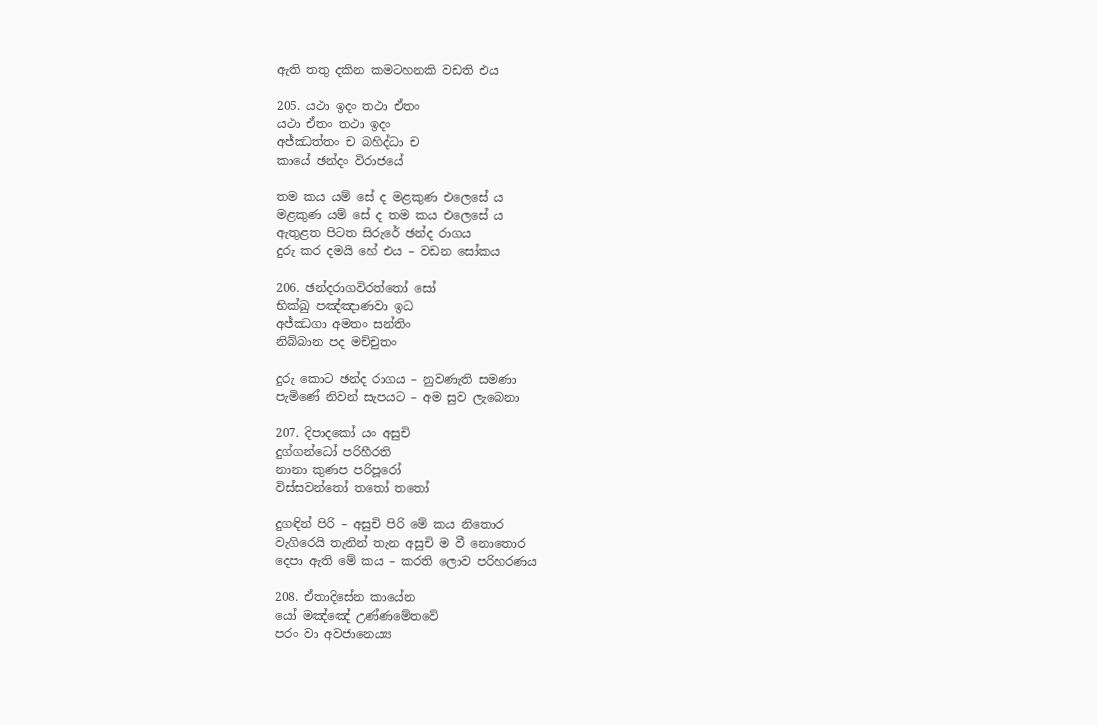ඇති තතු දකින කමටහනකි වඩති එය

205. යථා ඉදං තථා ඒතං
යථා ඒතං තථා ඉදං
අජ්ඣත්තං ච බහිද්ධා ච
කායේ ඡන්දං විරාජයේ

තම කය යම් සේ ද මළකුණ එලෙසේ ය
මළකුණ යම් සේ ද තම කය එලෙසේ ය
ඇතුළත පිටත සිරුරේ ඡන්ද රාගය
දුරු කර දමයි හේ එය – වඩන සෝකය

206. ඡන්දරාගවිරත්තෝ සෝ
භික්ඛු පඤ්ඤාණවා ඉධ
අජ්ඣගා අමතං සන්තිං
නිබ්බාන පද මච්චුතං

දුරු කොට ඡන්ද රාගය – නුවණැති සමණා
පැමිණේ නිවන් සැපයට – අම සුව ලැබෙනා

207. දිපාදකෝ යං අසුචි
දුග්ගන්ධෝ පරිහීරති
නානා කුණප පරිපූරෝ
විස්සවන්තෝ තතෝ තතෝ

දුගඳින් පිරි – අසුචි පිරි මේ කය නිතොර
වැගිරෙයි තැනින් තැන අසුචි ම වී නොතොර
දෙපා ඇති මේ කය – කරති ලොව පරිහරණය

208. ඒතාදිසේන කායේන
යෝ මඤ්ඤේ උණ්ණමේතවේ
පරං වා අවජානෙය්‍ය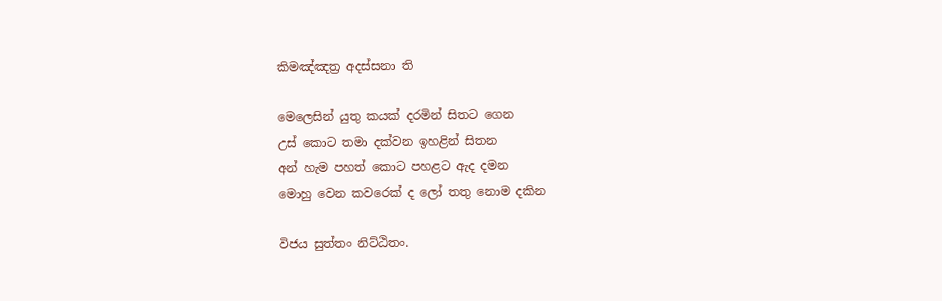කිමඤ්ඤත්‍ර අදස්සනා ති

මෙලෙසින් යුතු කයක් දරමින් සිතට ගෙන
උස් කොට තමා දක්වන ඉහළින් සිතන
අන් හැම පහත් කොට පහළට ඇද දමන
මොහු වෙන කවරෙක් ද ලෝ තතු නොම දකින

විජය සුත්තං නිට්ඨිතං.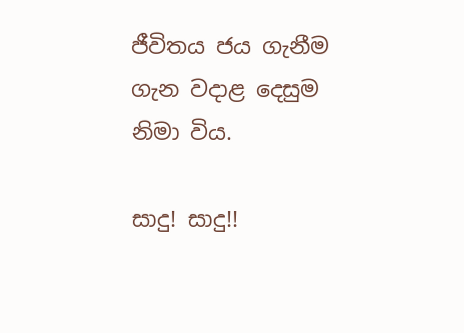ජීවිතය ජය ගැනීම ගැන වදාළ දෙසුම නිමා විය.

සාදු! සාදු!!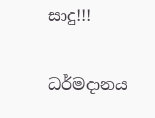සාදු!!!

ධර්මදානය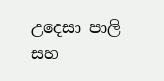උදෙසා පාලි සහ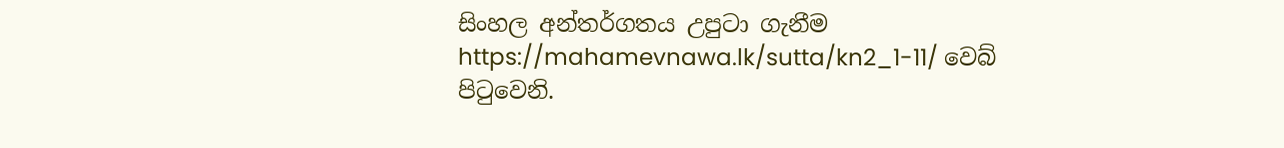සිංහල අන්තර්ගතය උපුටා ගැනීම https://mahamevnawa.lk/sutta/kn2_1-11/ වෙබ් පිටුවෙනි.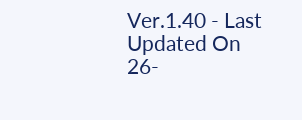Ver.1.40 - Last Updated On 26-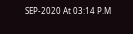SEP-2020 At 03:14 P.M